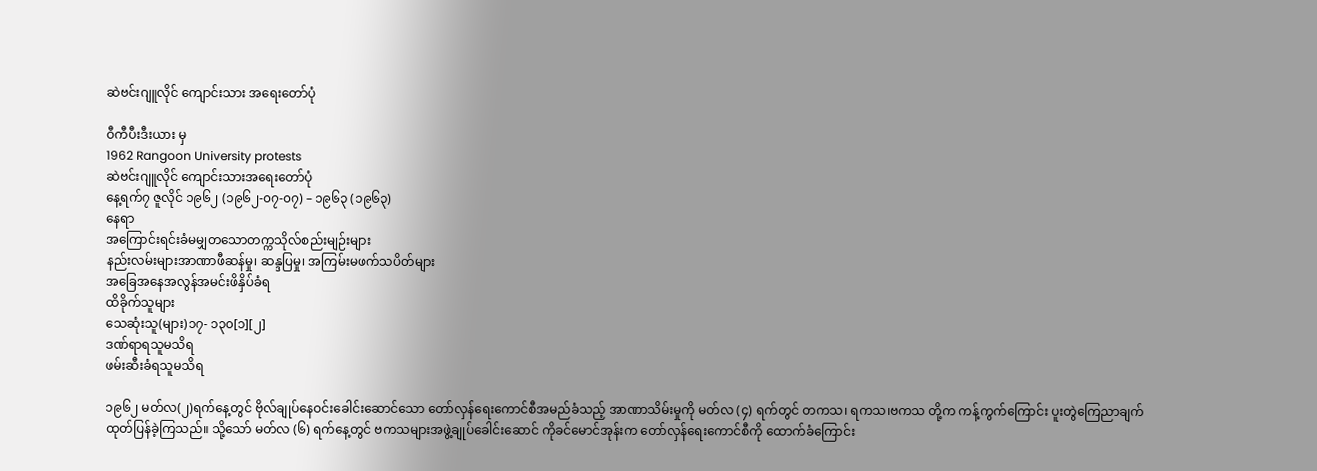ဆဲဗင်းဂျူလိုင် ကျောင်းသား အရေးတော်ပုံ

ဝီကီပီးဒီးယား မှ
1962 Rangoon University protests
ဆဲဗင်းဂျူလိုင် ကျောင်းသားအရေးတော်ပုံ
နေ့ရက်၇ ဇူလိုင် ၁၉၆၂ (၁၉၆၂-၀၇-၀၇) – ၁၉၆၃ (၁၉၆၃)
နေရာ
အကြောင်းရင်းခံမမျှတသောတက္ကသိုလ်စည်းမျဉ်းများ
နည်းလမ်းများအာဏာဖီဆန်မှု၊ ဆန္ဒပြမှု၊ အကြမ်းမဖက်သပိတ်များ
အခြေအနေအလွန်အမင်းဖိနှိပ်ခံရ
ထိခိုက်သူများ
သေဆုံးသူ(များ)၁၇- ၁၃၀[၁][၂]
ဒဏ်ရာရသူမသိရ
ဖမ်းဆီးခံရသူမသိရ

၁၉၆၂ မတ်လ(၂)ရက်နေ့တွင် ဗိုလ်ချုပ်နေဝင်းခေါင်းဆောင်သော တော်လှန်ရေးကောင်စီအမည်ခံသည့် အာဏာသိမ်းမှုကို မတ်လ (၄) ရက်တွင် တကသ၊ ရကသ၊ဗကသ တို့က ကန့်ကွက်ကြောင်း ပူးတွဲကြေညာချက် ထုတ်ပြန်ခဲ့ကြသည်။ သို့သော် မတ်လ (၆) ရက်နေ့တွင် ဗကသများအဖွဲ့ချုပ်ခေါင်းဆောင် ကိုခင်မောင်အုန်းက တော်လှန်ရေးကောင်စီကို ထောက်ခံကြောင်း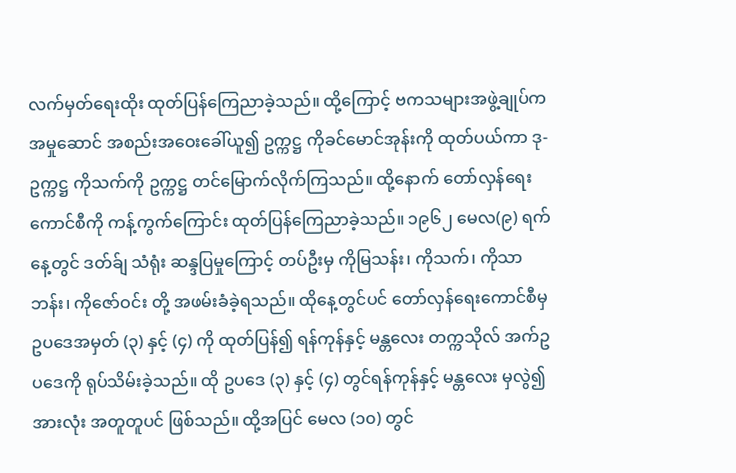လက်မှတ်ရေးထိုး ထုတ်ပြန်ကြေညာခဲ့သည်။ ထို့ကြောင့် ဗကသများအဖွဲ့ချုပ်က အမှုဆောင် အစည်းအဝေးခေါ်ယူ၍ ဥက္ကဋ္ဌ ကိုခင်မောင်အုန်းကို ထုတ်ပယ်ကာ ဒု-ဥက္ကဋ္ဌ ကိုသက်ကို ဥက္ကဋ္ဌ တင်မြောက်လိုက်ကြသည်။ ထို့နောက် တော်လှန်ရေးကောင်စီကို ကန့်ကွက်ကြောင်း ထုတ်ပြန်ကြေညာခဲ့သည်။ ၁၉၆၂ မေလ(၉) ရက်နေ့တွင် ဒတ်ခ်ျ သံရုံး ဆန္ဒပြမှုကြောင့် တပ်ဦးမှ ကိုမြသန်း၊ ကိုသက်၊ ကိုသာဘန်း၊ ကိုဇော်ဝင်း တို့ အဖမ်းခံခဲ့ရသည်။ ထိုနေ့တွင်ပင် တော်လှန်ရေးကောင်စီမှ ဥပဒေအမှတ် (၃) နှင့် (၄) ကို ထုတ်ပြန်၍ ရန်ကုန်နှင့် မန္တလေး တက္ကသိုလ် အက်ဥပဒေကို ရုပ်သိမ်းခဲ့သည်။ ထို ဥပဒေ (၃) နှင့် (၄) တွင်ရန်ကုန်နှင့် မန္တလေး မှလွဲ၍ အားလုံး အတူတူပင် ဖြစ်သည်။ ထို့အပြင် မေလ (၁၀) တွင်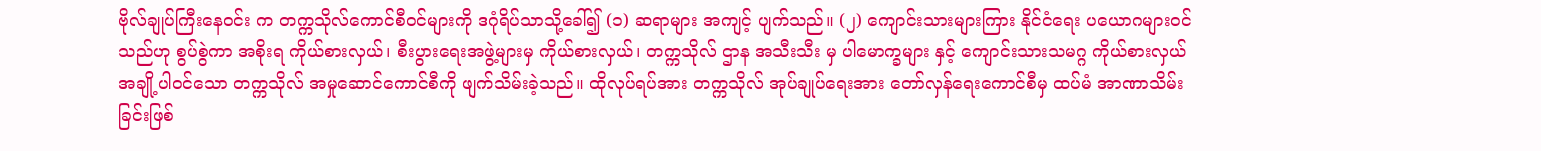ဗိုလ်ချုပ်ကြီးနေဝင်း က တက္ကသိုလ်ကောင်စီဝင်များကို ဒဂုံရိပ်သာသို့ခေါ်၍ (၁) ဆရာများ အကျင့် ပျက်သည်။ (၂) ကျောင်းသားများကြား နိုင်ငံရေး ပယောဂများဝင်သည်ဟု စွပ်စွဲကာ အစိုးရ ကိုယ်စားလှယ်၊ စီးပွားရေးအဖွဲ့များမှ ကိုယ်စားလှယ်၊ တက္ကသိုလ် ဌာန အသီးသီး မှ ပါမောက္ခများ နှင့် ကျောင်းသားသမဂ္ဂ ကိုယ်စားလှယ် အချို့ပါဝင်သော တက္ကသိုလ် အမှုဆောင်ကောင်စီကို ဖျက်သိမ်းခဲ့သည်။ ထိုလုပ်ရပ်အား တက္ကသိုလ် အုပ်ချုပ်ရေးအား တော်လှန်ရေးကောင်စီမှ ထပ်မံ အာဏာသိမ်းခြင်းဖြစ်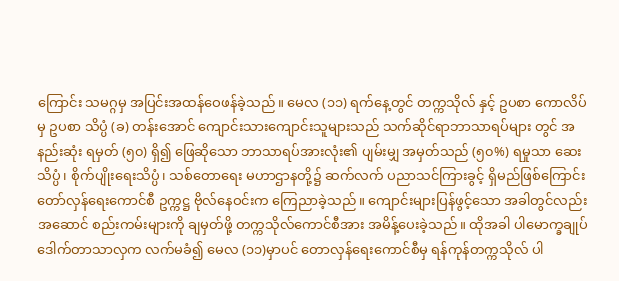ကြောင်း သမဂ္ဂမှ အပြင်းအထန်ဝေဖန်ခဲ့သည်။ မေလ (၁၁) ရက်နေ့တွင် တက္ကသိုလ် နှင့် ဥပစာ ကောလိပ်မှ ဥပစာ သိပ္ပံ (ခ) တန်းအောင် ကျောင်းသားကျောင်းသူများသည် သက်ဆိုင်ရာဘာသာရပ်များ တွင် အနည်းဆုံး ရမှတ် (၅၀) ရှိ၍ ဖြေဆိုသော ဘာသာရပ်အားလုံး၏ ပျမ်းမျှ အမှတ်သည် (၅၀%) ရမှုသာ ဆေးသိပ္ပံ၊ စိုက်ပျိုးရေးသိပ္ပံ၊ သစ်တောရေး မဟာဌာနတို့၌ ဆက်လက် ပညာသင်ကြားခွင့် ရှိမည်ဖြစ်ကြောင်း တော်လှန်ရေးကောင်စီ ဥက္ကဋ္ဌ ဗိုလ်နေဝင်းက ကြေညာခဲ့သည်။ ကျောင်းများပြန်ဖွင့်သော အခါတွင်လည်း အဆောင် စည်းကမ်းများကို ချမှတ်ဖို့ တက္ကသိုလ်ကောင်စီအား အမိန့်ပေးခဲ့သည်။ ထိုအခါ ပါမောက္ခချုပ် ဒေါက်တာသာလှက လက်မခံ၍ မေလ (၁၁)မှာပင် တောလှန်ရေးကောင်စီမှ ရန်ကုန်တက္ကသိုလ် ပါ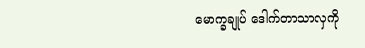မောက္ခချုပ် ဒေါက်တာသာလှကို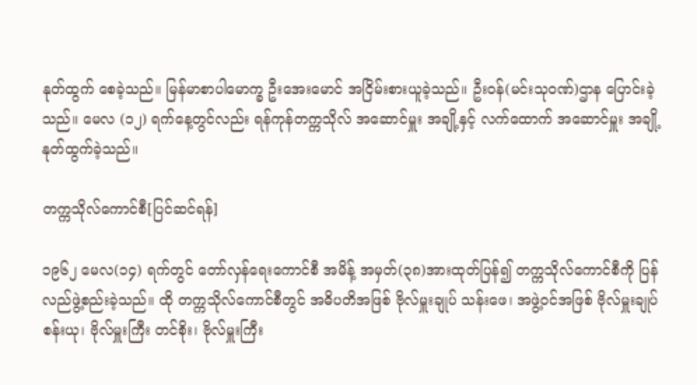နုတ်ထွက် စေခဲ့သည်။ မြန်မာစာပါမောက္ခ ဦးအေးမောင် အငြိမ်းစားယူခဲ့သည်။ ဦးဝန်(မင်းသုဝဏ်)ဌာန ပြောင်းခဲ့သည်။ မေလ (၁၂) ရက်နေ့တွင်လည်း ရန်ကုန်တက္ကသိုလ် အဆောင်မှူး အချို့နှင့် လက်ထောက် အဆောင်မှူး အချို့နုတ်ထွက်ခဲ့သည်။

တက္ကသိုလ်ကောင်စီ[ပြင်ဆင်ရန်]

၁၉၆၂ မေလ(၁၄) ရက်တွင် တော်လှန်ရေးကောင်စီ အမိန့် အမှတ်(၃၈)အားထုတ်ပြန်၍ တက္ကသိုလ်ကောင်စီကို ပြန်လည်ဖွဲ့စည်းခဲ့သည်။ ထို တက္ကသိုလ်ကောင်စီတွင် အဓိပတိအဖြစ် ဗိုလ်မှူးချုပ် သန်းဖေ၊ အဖွဲ့ဝင်အဖြစ် ဗိုလ်မှူးချုပ် စန်းယု၊ ဗိုလ်မှူးကြီး တင်စိုး၊ ဗိုလ်မှူးကြီး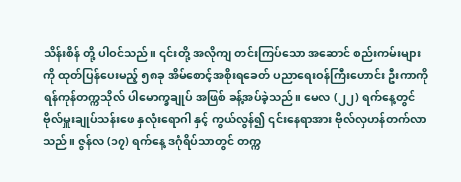သိန်းစိန် တို့ ပါဝင်သည်။ ၎င်းတို့ အလိုကျ တင်းကြပ်သော အဆောင် စည်းကမ်းများ ကို ထုတ်ပြန်ပေးမည့် ၅၈ခု အိမ်စောင့်အစိုးရခေတ် ပညာရေးဝန်ကြီးဟောင်း ဦးကာကို ရန်ကုန်တက္ကသိုလ် ပါမောက္ခချုပ် အဖြစ် ခန့်အပ်ခဲ့သည်။ မေလ (၂၂) ရက်နေ့တွင် ဗိုလ်မှူးချုပ်သန်းဖေ နှလုံးရောဂါ နှင့် ကွယ်လွန်၍ ၎င်းနေရာအား ဗိုလ်လှဟန်တက်လာသည်။ ဇွန်လ (၁၇) ရက်နေ့ ဒဂုံရိပ်သာတွင် တက္က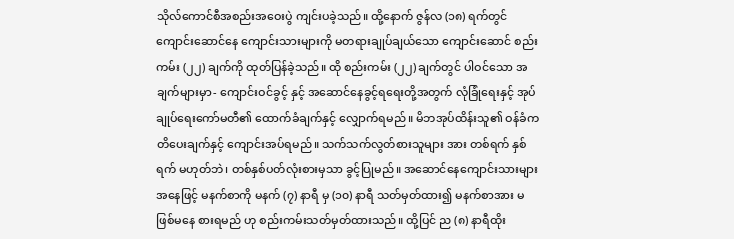သိုလ်ကောင်စီအစည်းအဝေးပွဲ ကျင်းပခဲ့သည်။ ထို့နောက် ဇွန်လ (၁၈) ရက်တွင် ကျောင်းဆောင်နေ ကျောင်းသားများကို မတရားချုပ်ချယ်သော ကျောင်းဆောင် စည်းကမ်း (၂၂) ချက်ကို ထုတ်ပြန်ခဲ့သည်။ ထို စည်းကမ်း (၂၂) ချက်တွင် ပါဝင်သော အချက်များမှာ- ကျောင်းဝင်ခွင့် နှင့် အဆောင်နေခွင့်ရရေးတို့အတွက် လုံခြုံရေးနှင့် အုပ်ချုပ်ရေးကော်မတီ၏ ထောက်ခံချက်နှင့် လျှောက်ရမည်။ မိဘအုပ်ထိန်းသူ၏ ဝန်ခံကတိပေးချက်နှင့် ကျောင်းအပ်ရမည်။ သက်သက်လွတ်စားသူများ အား တစ်ရက် နှစ်ရက် မဟုတ်ဘဲ၊ တစ်နှစ်ပတ်လုံးစားမှသာ ခွင့်ပြုမည်။ အဆောင်နေကျောင်းသားများ အနေဖြင့် မနက်စာကို မနက် (၇) နာရီ မှ (၁၀) နာရီ သတ်မှတ်ထား၍ မနက်စာအား မဖြစ်မနေ စားရမည် ဟု စည်းကမ်းသတ်မှတ်ထားသည်။ ထို့ပြင် ည (၈) နာရီထိုး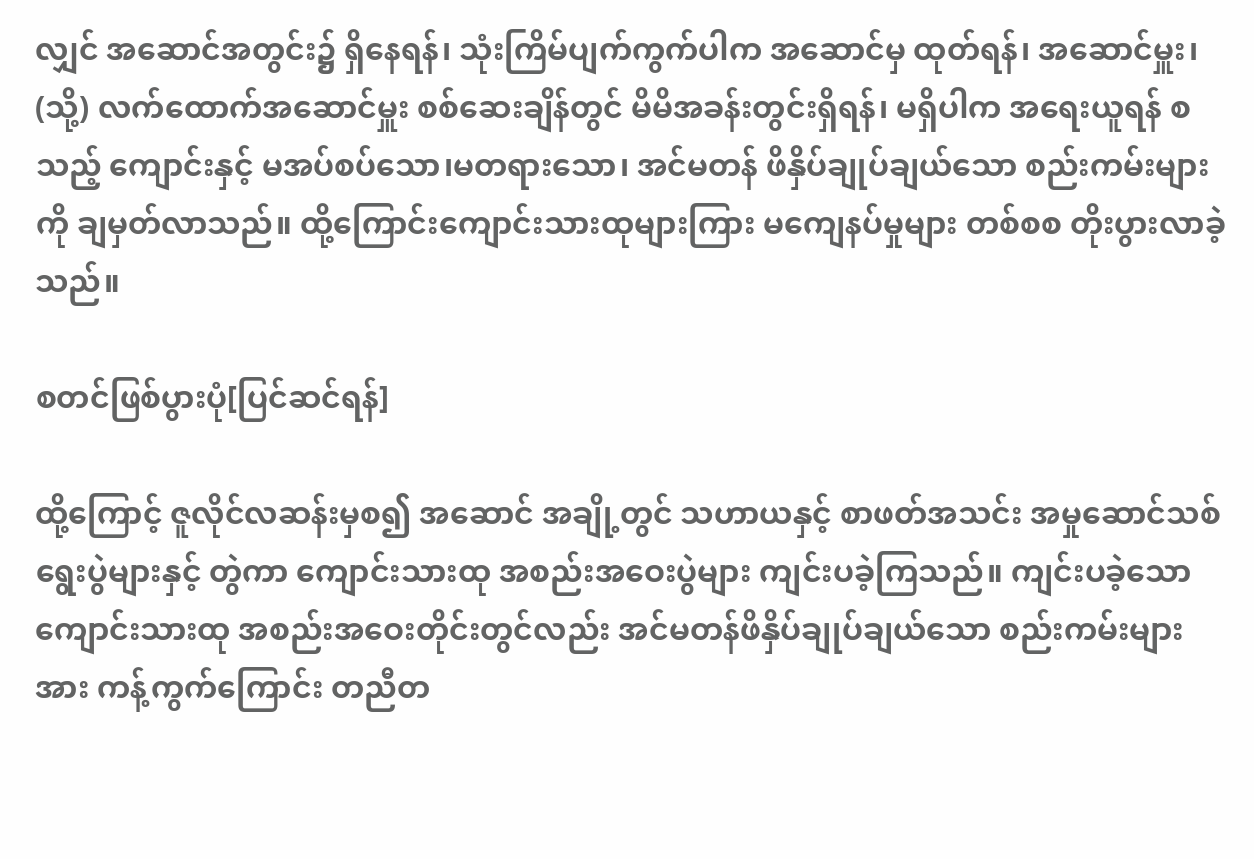လျှင် အဆောင်အတွင်း၌ ရှိနေရန်၊ သုံးကြိမ်ပျက်ကွက်ပါက အဆောင်မှ ထုတ်ရန်၊ အဆောင်မှူး၊ (သို့) လက်ထောက်အဆောင်မှူး စစ်ဆေးချိန်တွင် မိမိအခန်းတွင်းရှိရန်၊ မရှိပါက အရေးယူရန် စသည့် ကျောင်းနှင့် မအပ်စပ်သော၊မတရားသော၊ အင်မတန် ဖိနှိပ်ချုပ်ချယ်သော စည်းကမ်းများကို ချမှတ်လာသည်။ ထို့ကြောင်းကျောင်းသားထုများကြား မကျေနပ်မှုများ တစ်စစ တိုးပွားလာခဲ့သည်။

စတင်ဖြစ်ပွားပုံ[ပြင်ဆင်ရန်]

ထို့ကြောင့် ဇူလိုင်လဆန်းမှစ၍ အဆောင် အချို့တွင် သဟာယနှင့် စာဖတ်အသင်း အမှုဆောင်သစ် ရွေးပွဲများနှင့် တွဲကာ ကျောင်းသားထု အစည်းအဝေးပွဲများ ကျင်းပခဲ့ကြသည်။ ကျင်းပခဲ့သော ကျောင်းသားထု အစည်းအဝေးတိုင်းတွင်လည်း အင်မတန်ဖိနှိပ်ချုပ်ချယ်သော စည်းကမ်းများအား ကန့်ကွက်ကြောင်း တညီတ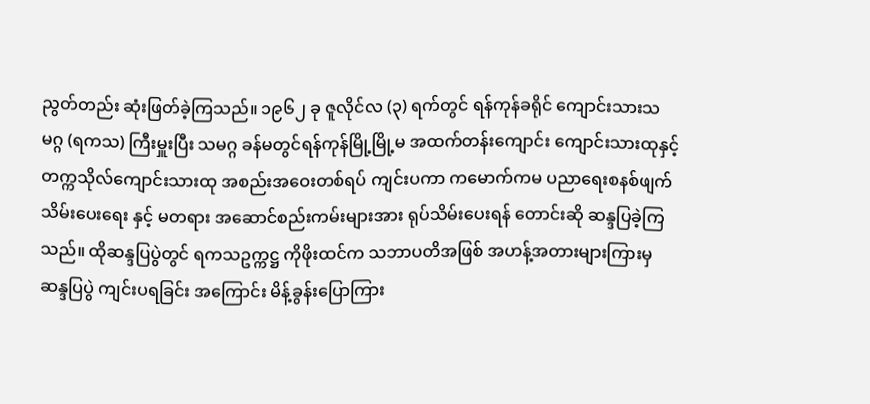ညွတ်တည်း ဆုံးဖြတ်ခဲ့ကြသည်။ ၁၉၆၂ ခု ဇူလိုင်လ (၃) ရက်တွင် ရန်ကုန်ခရိုင် ကျောင်းသားသမဂ္ဂ (ရကသ) ကြီးမှူးပြီး သမဂ္ဂ ခန်မတွင်ရန်ကုန်မြို့မြို့မ အထက်တန်းကျောင်း ကျောင်းသားထုနှင့် တက္ကသိုလ်ကျောင်းသားထု အစည်းအဝေးတစ်ရပ် ကျင်းပကာ ကမောက်ကမ ပညာရေးစနစ်ဖျက်သိမ်းပေးရေး နှင့် မတရား အဆောင်စည်းကမ်းများအား ရုပ်သိမ်းပေးရန် တောင်းဆို ဆန္ဒပြခဲ့ကြသည်။ ထိုဆန္ဒပြပွဲတွင် ရကသဥက္ကဋ္ဌ ကိုဖိုးထင်က သဘာပတိအဖြစ် အဟန့်အတားများကြားမှ ဆန္ဒပြပွဲ ကျင်းပရခြင်း အကြောင်း မိန့်ခွန်းပြောကြား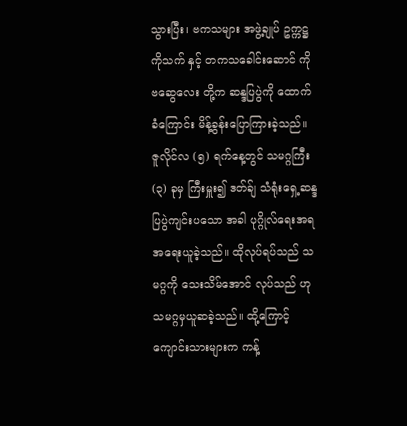သွားပြီး၊ ဗကသများ အဖွဲ့ချုပ် ဥက္ကဋ္ဌ ကိုသက် နှင့် တကသခေါင်းဆောင် ကိုဗဆွေလေး တို့က ဆန္ဒပြပွဲကို ထောက်ခံကြောင်း မိန့်ခွန်းပြောကြားခဲ့သည်။ ဇူလိုင်လ (၅) ရက်နေ့တွင် သမဂ္ဂကြီး (၃) ခုမှ ကြီးမှူး၍ ဒတ်ခ်ျ သံရုံးရှေ့ဆန္ဒပြပွဲကျင်းပသော အခါ ပုဂ္ဂိုလ်ရေးအရ အရေးယူခဲ့သည်။ ထိုလုပ်ရပ်သည် သမဂ္ဂကို သေးသိမ်အောင် လုပ်သည် ဟု သမဂ္ဂမှယူဆခဲ့သည်။ ထို့ကြောင့် ကျောင်းသားများက ကန့်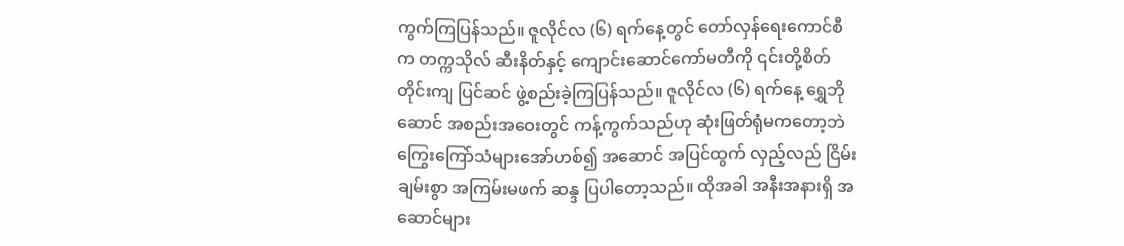ကွက်ကြပြန်သည်။ ဇူလိုင်လ (၆) ရက်နေ့တွင် တော်လှန်ရေးကောင်စီက တက္ကသိုလ် ဆီးနိတ်နှင့် ကျောင်းဆောင်ကော်မတီကို ၎င်းတို့စိတ်တိုင်းကျ ပြင်ဆင် ဖွဲ့စည်းခဲ့ကြပြန်သည်။ ဇူလိုင်လ (၆) ရက်နေ့ ရွှေဘိုဆောင် အစည်းအဝေးတွင် ကန့်ကွက်သည်ဟု ဆုံးဖြတ်ရုံမကတော့ဘဲ ကြွေးကြော်သံများအော်ဟစ်၍ အဆောင် အပြင်ထွက် လှည့်လည် ငြိမ်းချမ်းစွာ အကြမ်းမဖက် ဆန္ဒ ပြပါတော့သည်။ ထိုအခါ အနီးအနားရှိ အဆောင်များ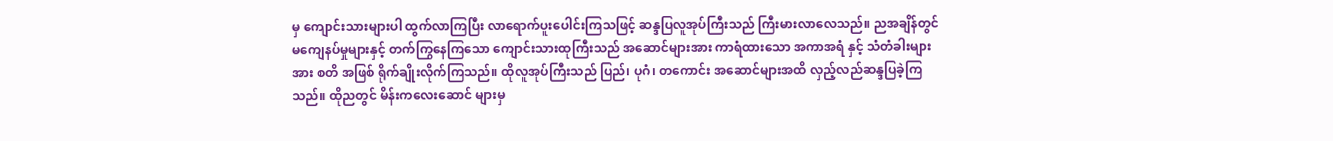မှ ကျောင်းသားများပါ ထွက်လာကြပြီး လာရောက်ပူးပေါင်းကြသဖြင့် ဆန္ဒပြလူအုပ်ကြီးသည် ကြီးမားလာလေသည်။ ညအချိန်တွင် မကျေနပ်မှုများနှင့် တက်ကြွနေကြသော ကျောင်းသားထုကြီးသည် အဆောင်များအား ကာရံထားသော အကာအရံ နှင့် သံတံခါးများအား စတိ အဖြစ် ရိုက်ချိုးလိုက်ကြသည်။ ထိုလူအုပ်ကြီးသည် ပြည်၊ ပုဂံ၊ တကောင်း အဆောင်များအထိ လှည့်လည်ဆန္ဒပြခဲ့ကြသည်။ ထိုညတွင် မိန်းကလေးဆောင် များမှ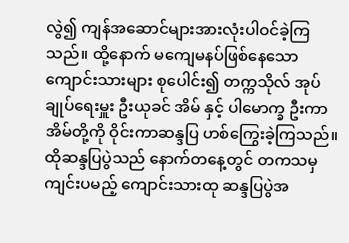လွဲ၍ ကျန်အဆောင်များအားလုံးပါဝင်ခဲ့ကြသည်။ ထို့နောက် မကျေမနပ်ဖြစ်နေသော ကျောင်းသားများ စုပေါင်း၍ တက္ကသိုလ် အုပ်ချုပ်ရေးမှူး ဦးယုခင် အိမ် နှင့် ပါမောက္ခ ဦးကာ အိမ်တို့ကို ဝိုင်းကာဆန္ဒပြ ဟစ်ကြွေးခဲ့ကြသည်။ ထိုဆန္ဒပြပွဲသည် နောက်တနေ့တွင် တကသမှ ကျင်းပမည့် ကျောင်းသားထု ဆန္ဒပြပွဲအ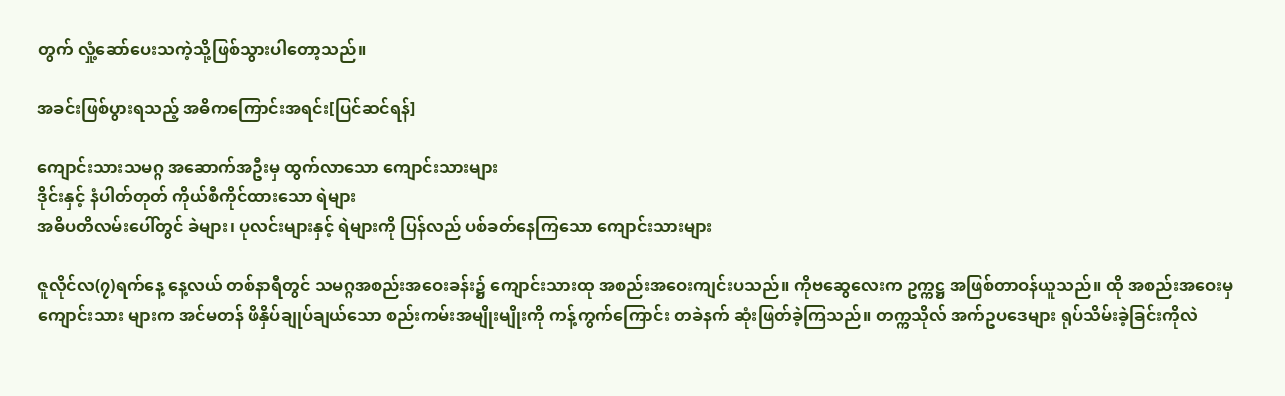တွက် လှုံ့ဆော်ပေးသကဲ့သို့ဖြစ်သွားပါတော့သည်။

အခင်းဖြစ်ပွားရသည့် အဓိကကြောင်းအရင်း[ပြင်ဆင်ရန်]

ကျောင်းသားသမဂ္ဂ အဆောက်အဦးမှ ထွက်လာသော ကျောင်းသားများ
ဒိုင်းနှင့် နံပါတ်တုတ် ကိုယ်စီကိုင်ထားသော ရဲများ
အဓိပတိလမ်းပေါ်တွင် ခဲများ၊ ပုလင်းများနှင့် ရဲများကို ပြန်လည် ပစ်ခတ်နေကြသော ကျောင်းသားများ

ဇူလိုင်လ(၇)ရက်နေ့ နေ့လယ် တစ်နာရီတွင် သမဂ္ဂအစည်းအဝေးခန်း၌ ကျောင်းသားထု အစည်းအဝေးကျင်းပသည်။ ကိုဗဆွေလေးက ဥက္ကဋ္ဌ အဖြစ်တာဝန်ယူသည်။ ထို အစည်းအဝေးမှ ကျောင်းသား များက အင်မတန် ဖိနှိပ်ချုပ်ချယ်သော စည်းကမ်းအမျိုးမျိုးကို ကန့်ကွက်ကြောင်း တခဲနက် ဆုံးဖြတ်ခဲ့ကြသည်။ တက္ကသိုလ် အက်ဥပဒေများ ရုပ်သိမ်းခဲ့ခြင်းကိုလဲ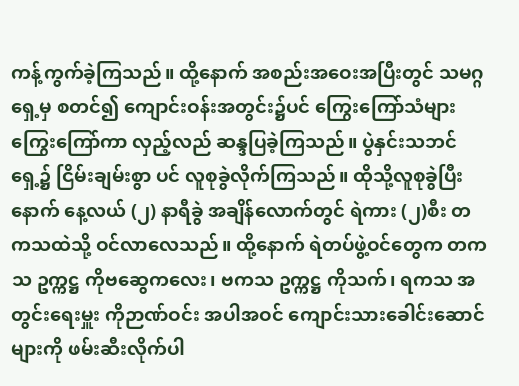ကန့်ကွက်ခဲ့ကြသည်။ ထို့နောက် အစည်းအဝေးအပြီးတွင် သမဂ္ဂရှေ့မှ စတင်၍ ကျောင်းဝန်းအတွင်း၌ပင် ကြွေးကြော်သံများ ကြွေးကြော်ကာ လှည့်လည် ဆန္ဒပြခဲ့ကြသည်။ ပွဲနှင်းသဘင်ရှေ့၌ ငြိမ်းချမ်းစွာ ပင် လူစုခွဲလိုက်ကြသည်။ ထိုသို့လူစုခွဲပြီးနောက် နေ့လယ် (၂) နာရီခွဲ အချိန်လောက်တွင် ရဲကား (၂)စီး တကသထဲသို့ ဝင်လာလေသည်။ ထို့နောက် ရဲတပ်ဖွဲ့ဝင်တွေက တကသ ဥက္ကဋ္ဌ ကိုဗဆွေကလေး၊ ဗကသ ဥက္ကဋ္ဌ ကိုသက်၊ ရကသ အတွင်းရေးမှူး ကိုဉာဏ်ဝင်း အပါအဝင် ကျောင်းသားခေါင်းဆောင် များကို ဖမ်းဆီးလိုက်ပါ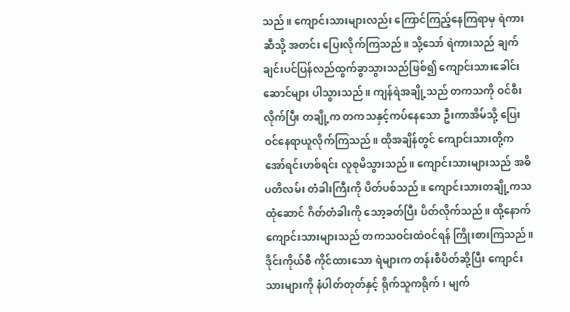သည်။ ကျောင်းသားများလည်း ကြောင်ကြည့်နေကြရာမှ ရဲကားဆီသို့ အတင်း ပြေးလိုက်ကြသည်။ သို့သော် ရဲကားသည် ချက်ချင်းပင်ပြန်လည်ထွက်ခွာသွားသည်ဖြစ်၍ ကျောင်းသားခေါင်းဆောင်များ ပါသွားသည်။ ကျန်ရဲအချို့သည် တကသကို ဝင်စီးလိုက်ပြီး တချို့က တကသနှင့်ကပ်နေသော ဦးကာအိမ်သို့ ပြေးဝင်နေရာယူလိုက်ကြသည်။ ထိုအချိန်တွင် ကျောင်းသားတို့က အော်ရင်းဟစ်ရင်း လူစုမိသွားသည်။ ကျောင်းသားများသည် အဓိပတိလမ်း တံခါးကြီးကို ပိတ်ပစ်သည်။ ကျောင်းသားတချို့ကသထုံဆောင် ဂိတ်တံခါးကို သော့ခတ်ပြီး ပိတ်လိုက်သည်။ ထို့နောက် ကျောင်းသားများသည် တကသဝင်းထဲဝင်ရန် ကြိုးစားကြသည်။ ဒိုင်းကိုယ်စီ ကိုင်ထားသော ရဲများက တန်းစီပိတ်ဆို့ပြီး ကျောင်းသားများကို နံပါတ်တုတ်နှင့် ရိုက်သူကရိုက်၊ မျက်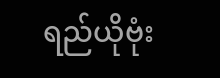ရည်ယိုဗုံး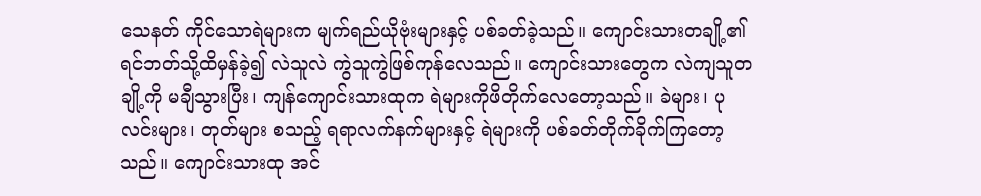သေနတ် ကိုင်သောရဲများက မျက်ရည်ယိုဗုံးများနှင့် ပစ်ခတ်ခဲ့သည်။ ကျောင်းသားတချို့၏ ရင်ဘတ်သို့ထိမှန်ခဲ့၍ လဲသူလဲ ကွဲသူကွဲဖြစ်ကုန်လေသည်။ ကျောင်းသားတွေက လဲကျသူတချို့ကို မချီသွားပြီး၊ ကျန်ကျောင်းသားထုက ရဲများကိုဖိတိုက်လေတော့သည်။ ခဲများ၊ ပုလင်းများ၊ တုတ်များ စသည့် ရရာလက်နက်များနှင့် ရဲများကို ပစ်ခတ်တိုက်ခိုက်ကြတော့သည်။ ကျောင်းသားထု အင်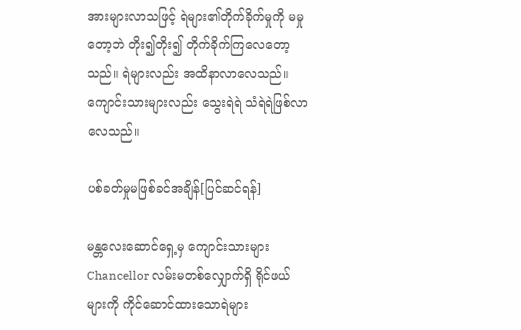အားများလာသဖြင့် ရဲများ၏တိုက်ခိုက်မှုကို မမှုတော့ဘဲ တိုး၍တိုး၍ တိုက်ခိုက်ကြလေတော့သည်။ ရဲများလည်း အထိနာလာလေသည်။ ကျောင်းသားများလည်း သွေးရဲရဲ သံရဲရဲဖြစ်လာလေသည်။

ပစ်ခတ်မှုမဖြစ်ခင်အချိန်[ပြင်ဆင်ရန်]

မန္တလေးဆောင်ရှေ့မှ ကျောင်းသားများ
Chancellor လမ်းမတစ်လျှောက်ရှိ ရိုင်ဖယ်များကို ကိုင်ဆောင်ထားသောရဲများ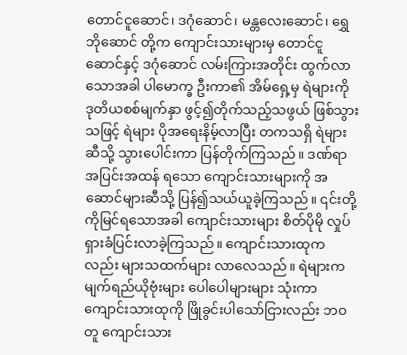တောင်ငူဆောင်၊ ဒဂုံဆောင်၊ မန္တလေးဆောင်၊ ရွှေဘိုဆောင် တို့က ကျောင်းသားများမှ တောင်ငူဆောင်နှင့် ဒဂုံဆောင် လမ်းကြားအတိုင်း ထွက်လာသောအခါ ပါမောက္ခ ဦးကာ၏ အိမ်ရှေ့မှ ရဲများကို ဒုတိယစစ်မျက်နှာ ဖွင့်၍တိုက်သည့်သဖွယ် ဖြစ်သွားသဖြင့် ရဲများ ပိုအရေးနိမ့်လာပြီး တကသရှိ ရဲများဆီသို့ သွားပေါင်းကာ ပြန်တိုက်ကြသည်။ ဒဏ်ရာ အပြင်းအထန် ရသော ကျောင်းသားများကို အဆောင်များဆီသို့ ပြန်၍သယ်ယူခဲ့ကြသည်။ ၎င်းတို့ကိုမြင်ရသောအခါ ကျောင်းသားများ စိတ်ပိုမို လှုပ်ရှားခံပြင်းလာခဲ့ကြသည်။ ကျောင်းသားထုကလည်း များသထက်များ လာလေသည်။ ရဲများက မျက်ရည်ယိုဗုံးများ ပေါပေါများများ သုံးကာ ကျောင်းသားထုကို ဖြိုခွင်းပါသော်ငြားလည်း ဘဝတူ ကျောင်းသား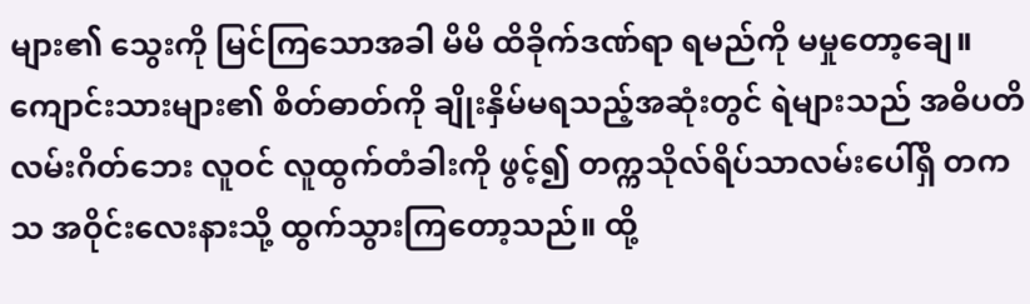များ၏ သွေးကို မြင်ကြသောအခါ မိမိ ထိခိုက်ဒဏ်ရာ ရမည်ကို မမှုတော့ချေ။ ကျောင်းသားများ၏ စိတ်ဓာတ်ကို ချိုးနှိမ်မရသည့်အဆုံးတွင် ရဲများသည် အဓိပတိ လမ်းဂိတ်ဘေး လူဝင် လူထွက်တံခါးကို ဖွင့်၍ တက္ကသိုလ်ရိပ်သာလမ်းပေါ်ရှိ တကသ အဝိုင်းလေးနားသို့ ထွက်သွားကြတော့သည်။ ထို့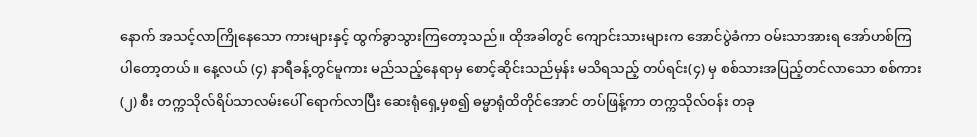နောက် အသင့်လာကြိုနေသော ကားများနှင့် ထွက်ခွာသွားကြတော့သည်။ ထိုအခါတွင် ကျောင်းသားများက အောင်ပွဲခံကာ ဝမ်းသာအားရ အော်ဟစ်ကြပါတော့တယ်။ နေ့လယ် (၄) နာရီခန့်တွင်မူကား မည်သည့်နေရာမှ စောင့်ဆိုင်းသည်မှန်း မသိရသည့် တပ်ရင်း(၄) မှ စစ်သားအပြည့်တင်လာသော စစ်ကား (၂) စီး တက္ကသိုလ်ရိပ်သာလမ်းပေါ် ရောက်လာပြီး ဆေးရုံရှေ့မှစ၍ ဓမ္မာရုံထိတိုင်အောင် တပ်ဖြန့်ကာ တက္ကသိုလ်ဝန်း တခု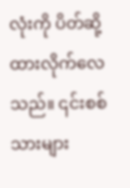လုံးကို ပိတ်ဆို့ထားလိုက်လေသည်။ ၎င်းစစ်သားများ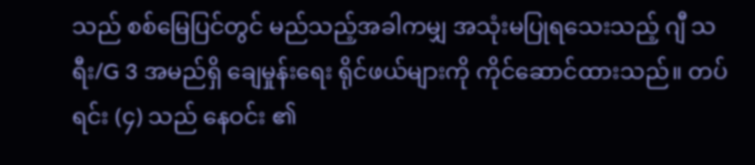သည် စစ်မြေပြင်တွင် မည်သည့်အခါကမျှ အသုံးမပြုရသေးသည့် ဂျီ သရီး/G 3 အမည်ရှိ ချေမှုန်းရေး ရိုင်ဖယ်များကို ကိုင်ဆောင်ထားသည်။ တပ်ရင်း (၄) သည် နေဝင်း ၏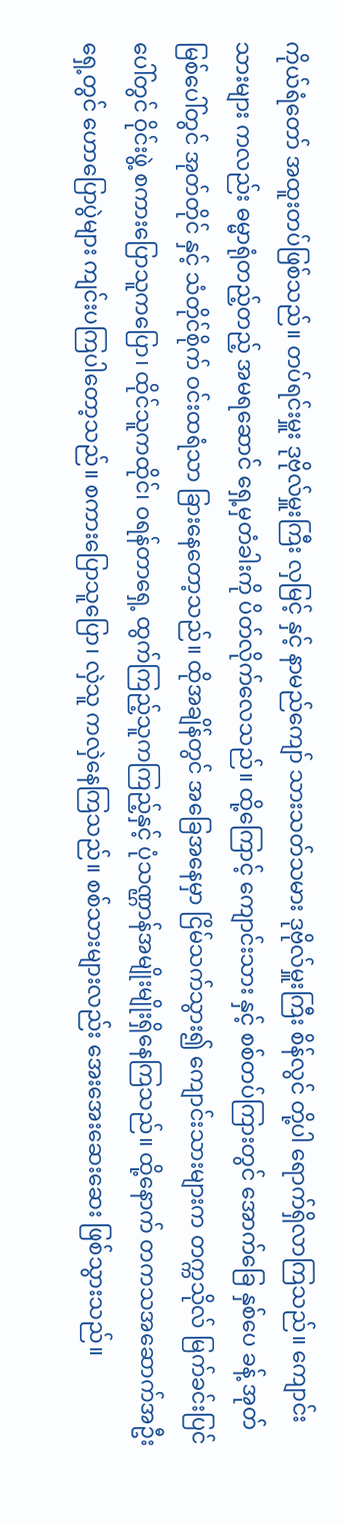ကိုယ်ရံတော် အထူးတပ်ဖြစ်သည်။ တပ်ရင်းမှူး ဒုဗိုလ်မှူးကြီး လှမြင့် နှင့် နာမည်ကျော် သားသတ်သမား ဒုဗိုလ်မှူးကြီး စိန်လွင် တို့ပါ ရောက်ရှိလာကြသည်။ ကျောင်းသားများ ကလည်း ဓမ္မာရုံတည့်တည့် အမရဆောင် ရှေ့မှတံခါးကို ပိတ်လိုက်လေသည်။ ထို့ကြောင့် ကျောင်းသား နှင့် စစ်တပ်ကြားတွင် အောက်ခြေ နှစ်ပေ ခန့် အုတ်မြစ်ပေါ်တွင် အုတ်တိုင် နှင့် သံတိုင်စိုက် ဝင်းထရံသာ ခြားနေတော့သည်။ ထိုအချိန်တွင် အခြေအနေမှာ ငြိမ်သက်သွား၍ ကျောင်းသားများက တက္ကသိုလ် မြက်ခင်းပြင်ပေါ်တွင် ဝိုင်းဖွဲ့ စကားပြောသူကပြော၊ ထိုင်သူကထိုင်၊ ဝရန်တာရှေ့ ထွက်ကြည့်သူကကြည့်နှင့် ပုံသဏ္ဌာန်အမျိုးမျိုးရှိနေကြသည်။ ထို့နောက် တကသအဆောက်အဦး ရှေ့တွင် ဟောပြောပွဲများ ကျင်းပကြပါတော့သည်။ စကားပြောသူပြော၊ လှဲသူ ကလှဲနေကြသည်။ စစ်သားများလည်း အေးအေးဆေးဆေး ဖြစ်သွားသည်။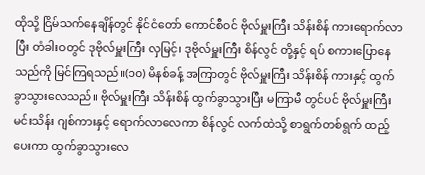ထိုသို့ ငြိမ်သက်နေချိန်တွင် နိုင်ငံတော် ကောင်စီဝင် ဗိုလ်မှူးကြီး သိန်းစိန် ကားရောက်လာပြီး တံခါးဝတွင် ဒုဗိုလ်မှူးကြီး လှမြင့်၊ ဒုဗိုလ်မှူးကြီး စိန်လွင် တို့နှင့် ရပ် စကားပြောနေသည်ကို မြင်ကြရသည်။(၁၀) မိနစ်ခန့် အကြာတွင် ဗိုလ်မှူးကြီး သိန်းစိန် ကားနှင့် ထွက်ခွာသွားလေသည်။ ဗိုလ်မှူးကြီး သိန်းစိန် ထွက်ခွာသွားပြီး မကြာမီ တွင်ပင် ဗိုလ်မှူးကြီး မင်းသိန်း ဂျစ်ကားနှင့် ရောက်လာလေကာ စိန်လွင် လက်ထဲသို့ စာရွက်တစ်ရွက် ထည့်ပေးကာ ထွက်ခွာသွားလေ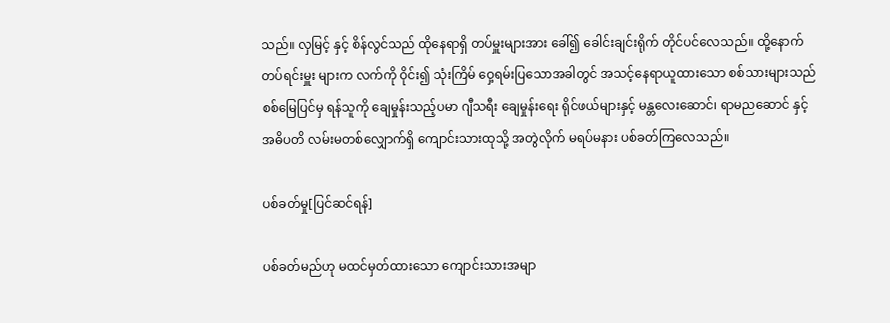သည်။ လှမြင့် နှင့် စိန်လွင်သည် ထိုနေရာရှိ တပ်မှူးများအား ခေါ်၍ ခေါင်းချင်းရိုက် တိုင်ပင်လေသည်။ ထို့နောက် တပ်ရင်းမှူး များက လက်ကို ဝိုင်း၍ သုံးကြိမ် ဝှေ့ရမ်းပြသောအခါတွင် အသင့်နေရာယူထားသော စစ်သားများသည် စစ်မြေပြင်မှ ရန်သူကို ချေမှုန်းသည့်ပမာ ဂျီသရီး ချေမှုန်းရေး ရိုင်ဖယ်များနှင့် မန္တလေးဆောင်၊ ရာမညဆောင် နှင့် အဓိပတိ လမ်းမတစ်လျှောက်ရှိ ကျောင်းသားထုသို့ အတွဲလိုက် မရပ်မနား ပစ်ခတ်ကြလေသည်။

ပစ်ခတ်မှု[ပြင်ဆင်ရန်]

ပစ်ခတ်မည်ဟု မထင်မှတ်ထားသော ကျောင်းသားအမျာ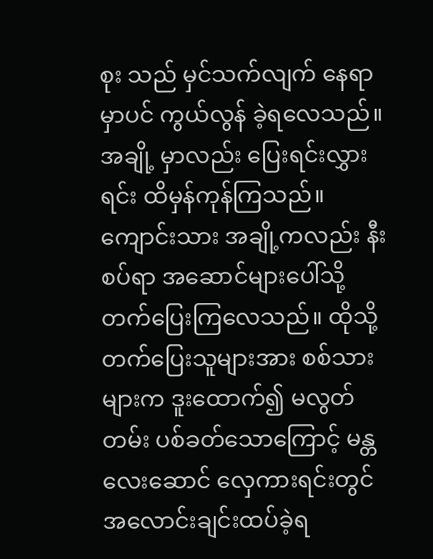စုး သည် မှင်သက်လျက် နေရာမှာပင် ကွယ်လွန် ခဲ့ရလေသည်။ အချို့ မှာလည်း ပြေးရင်းလွှားရင်း ထိမှန်ကုန်ကြသည်။ ကျောင်းသား အချို့ကလည်း နီးစပ်ရာ အဆောင်များပေါ်သို့ တက်ပြေးကြလေသည်။ ထိုသို့တက်ပြေးသူများအား စစ်သားများက ဒူးထောက်၍ မလွတ်တမ်း ပစ်ခတ်သောကြောင့် မန္တလေးဆောင် လှေကားရင်းတွင် အလောင်းချင်းထပ်ခဲ့ရ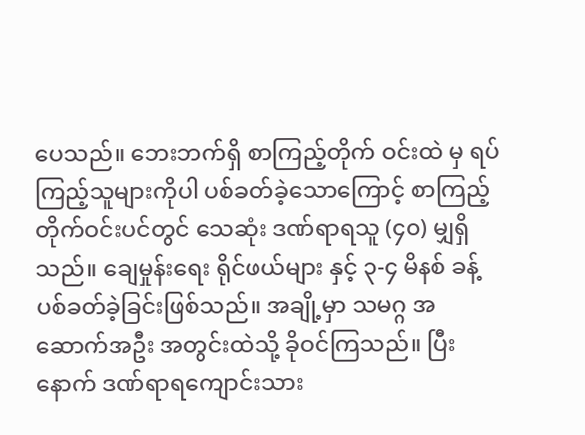ပေသည်။ ဘေးဘက်ရှိ စာကြည့်တိုက် ဝင်းထဲ မှ ရပ်ကြည့်သူများကိုပါ ပစ်ခတ်ခဲ့သောကြောင့် စာကြည့်တိုက်ဝင်းပင်တွင် သေဆုံး ဒဏ်ရာရသူ (၄၀) မျှရှိသည်။ ချေမှုန်းရေး ရိုင်ဖယ်များ နှင့် ၃-၄ မိနစ် ခန့် ပစ်ခတ်ခဲ့ခြင်းဖြစ်သည်။ အချို့မှာ သမဂ္ဂ အဆောက်အဦး အတွင်းထဲသို့ ခိုဝင်ကြသည်။ ပြီးနောက် ဒဏ်ရာရကျောင်းသား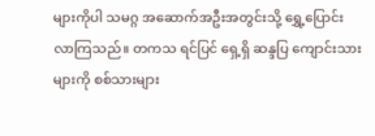များကိုပါ သမဂ္ဂ အဆောက်အဦးအတွင်းသို့ ရွှေ့ပြောင်းလာကြသည်။ တကသ ရင်ပြင် ရှေ့ရှိ ဆန္ဒပြ ကျောင်းသားများကို စစ်သားများ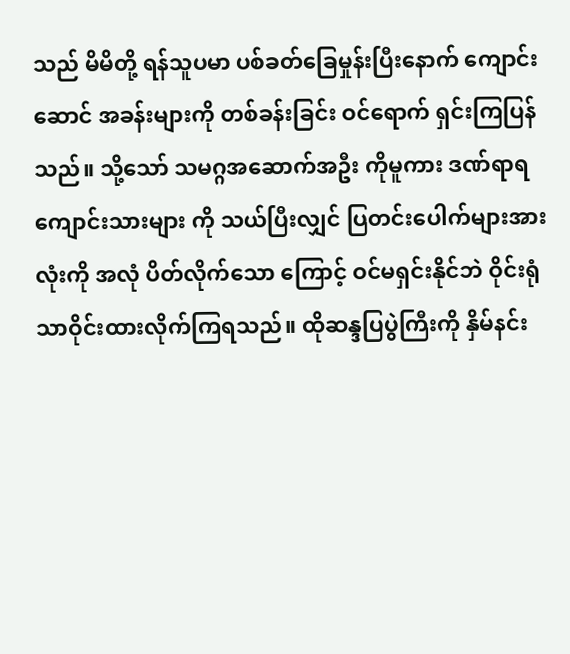သည် မိမိတို့ ရန်သူပမာ ပစ်ခတ်ခြေမှုန်းပြီးနောက် ကျောင်းဆောင် အခန်းများကို တစ်ခန်းခြင်း ဝင်ရောက် ရှင်းကြပြန်သည်။ သို့သော် သမဂ္ဂအဆောက်အဦး ကိုမူကား ဒဏ်ရာရ ကျောင်းသားများ ကို သယ်ပြီးလျှင် ပြတင်းပေါက်များအားလုံးကို အလုံ ပိတ်လိုက်သော ကြောင့် ဝင်မရှင်းနိုင်ဘဲ ဝိုင်းရုံသာဝိုင်းထားလိုက်ကြရသည်။ ထိုဆန္ဒပြပွဲကြီးကို နှိမ်နင်း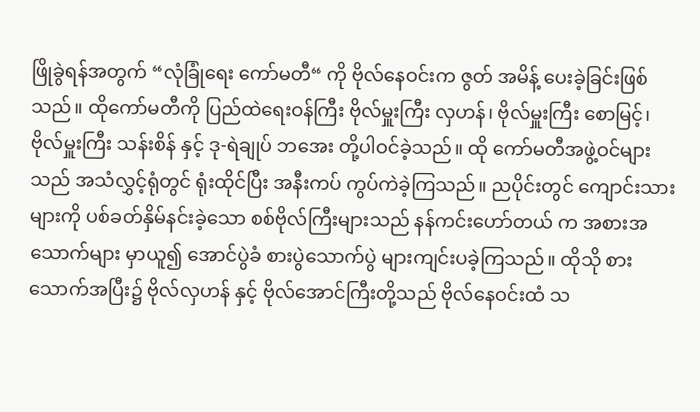ဖြိုခွဲရန်အတွက် “လုံခြုံရေး ကော်မတီ“ ကို ဗိုလ်နေဝင်းက ဇွတ် အမိန့် ပေးခဲ့ခြင်းဖြစ်သည်။ ထိုကော်မတီကို ပြည်ထဲရေးဝန်ကြီး ဗိုလ်မှူးကြီး လှဟန်၊ ဗိုလ်မှူးကြီး စောမြင့်၊ ဗိုလ်မှူးကြီး သန်းစိန် နှင့် ဒု-ရဲချုပ် ဘအေး တို့ပါဝင်ခဲ့သည်။ ထို ကော်မတီအဖွဲ့ဝင်များသည် အသံလွှင့်ရုံတွင် ရုံးထိုင်ပြီး အနီးကပ် ကွပ်ကဲခဲ့ကြသည်။ ညပိုင်းတွင် ကျောင်းသားများကို ပစ်ခတ်နှိမ်နင်းခဲ့သော စစ်ဗိုလ်ကြီးများသည် နန်ကင်းဟော်တယ် က အစားအသောက်များ မှာယူ၍ အောင်ပွဲခံ စားပွဲသောက်ပွဲ များကျင်းပခဲ့ကြသည်။ ထိုသို စားသောက်အပြီး၌ ဗိုလ်လှဟန် နှင့် ဗိုလ်အောင်ကြီးတို့သည် ဗိုလ်နေဝင်းထံ သ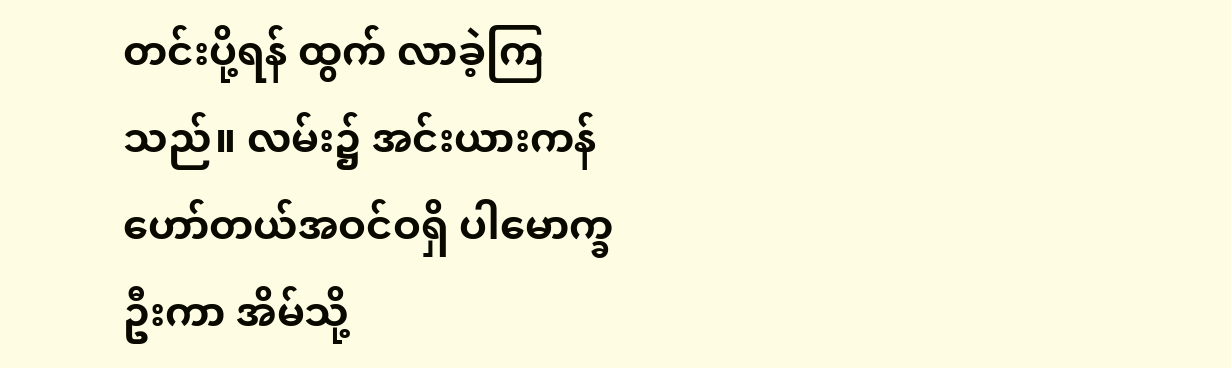တင်းပို့ရန် ထွက် လာခဲ့ကြသည်။ လမ်း၌ အင်းယားကန်ဟော်တယ်အဝင်ဝရှိ ပါမောက္ခဦးကာ အိမ်သို့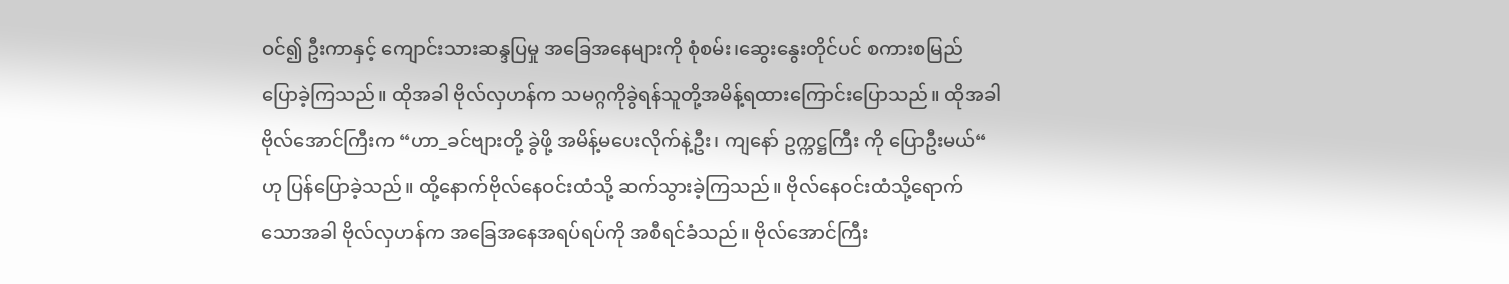ဝင်၍ ဦးကာနှင့် ကျောင်းသားဆန္ဒပြမှု အခြေအနေများကို စုံစမ်း၊ဆွေးနွေးတိုင်ပင် စကားစမြည် ပြောခဲ့ကြသည်။ ထိုအခါ ဗိုလ်လှဟန်က သမဂ္ဂကိုခွဲရန်သူတို့အမိန့်ရထားကြောင်းပြောသည်။ ထိုအခါ ဗိုလ်အောင်ကြီးက “ဟာ_ခင်ဗျားတို့ ခွဲဖို့ အမိန့်မပေးလိုက်နဲ့ဦး၊ ကျနော် ဥက္ကဋ္ဌကြီး ကို ပြောဦးမယ်“ ဟု ပြန်ပြောခဲ့သည်။ ထို့နောက်ဗိုလ်နေဝင်းထံသို့ ဆက်သွားခဲ့ကြသည်။ ဗိုလ်နေဝင်းထံသို့ရောက်သောအခါ ဗိုလ်လှဟန်က အခြေအနေအရပ်ရပ်ကို အစီရင်ခံသည်။ ဗိုလ်အောင်ကြီး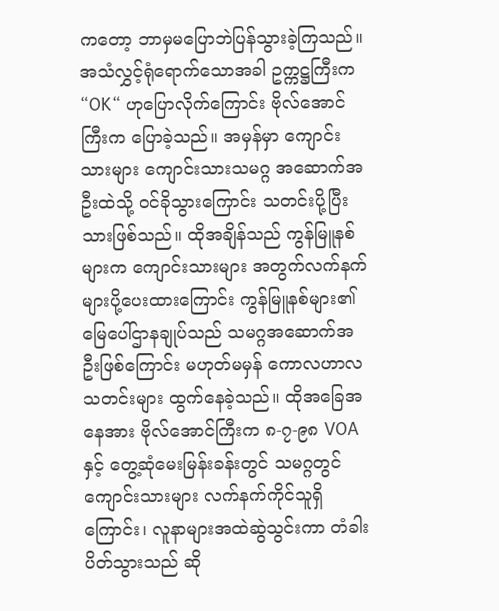ကတော့ ဘာမှမပြောဘဲပြန်သွားခဲ့ကြသည်။ အသံလွှင့်ရုံရောက်သောအခါ ဥက္ကဋ္ဌကြီးက “OK“ ဟုပြောလိုက်ကြောင်း ဗိုလ်အောင်ကြီးက ပြောခဲ့သည်။ အမှန်မှာ ကျောင်းသားများ ကျောင်းသားသမဂ္ဂ အဆောက်အဦးထဲသို့ ဝင်ခိုသွားကြောင်း သတင်းပို့ပြီးသားဖြစ်သည်။ ထိုအချိန်သည် ကွန်မြူနစ်များက ကျောင်းသားများ အတွက်လက်နက်များပို့ပေးထားကြောင်း ကွန်မြူနစ်များ၏ မြေပေါ်ဌာနချုပ်သည် သမဂ္ဂအဆောက်အဦးဖြစ်ကြောင်း မဟုတ်မမှန် ကောလဟာလ သတင်းများ ထွက်နေခဲ့သည်။ ထိုအခြေအနေအား ဗိုလ်အောင်ကြီးက ၈-၇-၉၈ VOA နှင့် တွေ့ဆုံမေးမြန်းခန်းတွင် သမဂ္ဂတွင် ကျောင်းသားများ လက်နက်ကိုင်သူရှိကြောင်း၊ လူနာများအထဲဆွဲသွင်းကာ တံခါးပိတ်သွားသည် ဆို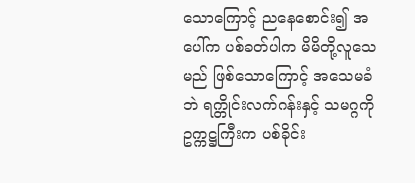သောကြောင့် ညနေစောင်း၍ အပေါ်က ပစ်ခတ်ပါက မိမိတို့လူသေမည် ဖြစ်သောကြောင့် အသေမခံဘဲ ရက္တိုင်းလက်ဂန်းနှင့် သမဂ္ဂကို ဥက္ကဋ္ဌကြီးက ပစ်ခိုင်း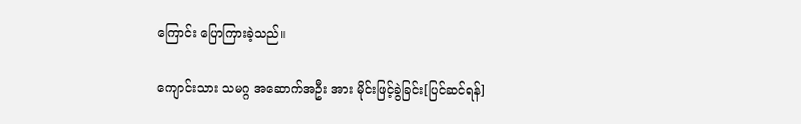ကြောင်း ပြောကြားခဲ့သည်။

ကျောင်းသား သမဂ္ဂ အဆောက်အဦး အား မိုင်းဖြင့်ခွဲခြင်း[ပြင်ဆင်ရန်]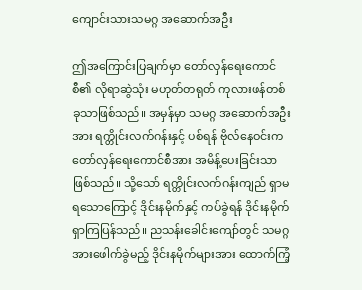ကျောင်းသားသမဂ္ဂ အဆောက်အဦး

ဤအကြောင်းပြချက်မှာ တော်လှန်ရေးကောင်စီ၏ လိုရာဆွဲသုံး မဟုတ်တရုတ် ကုလားဖန်တစ်ခုသာဖြစ်သည်။ အမှန်မှာ သမဂ္ဂ အဆောက်အဦးအား ရက္တိုင်းလက်ဂန်းနှင့် ပစ်ရန် ဗိုလ်နေဝင်းက တော်လှန်ရေးကောင်စီအား အမိန့်ပေးခြင်းသာဖြစ်သည်။ သို့သော် ရက္တိုင်းလက်ဂန်းကျည် ရှာမရသောကြောင့် ဒိုင်းနမိုက်နှင့် ကပ်ခွဲရန် ဒိုင်းနမိုက် ရှာကြပြန်သည်။ ညသန်းခေါင်းကျော်တွင် သမဂ္ဂအားဖေါက်ခွဲမည့် ဒိုင်းနမိုက်များအား ထောက်ကြံ့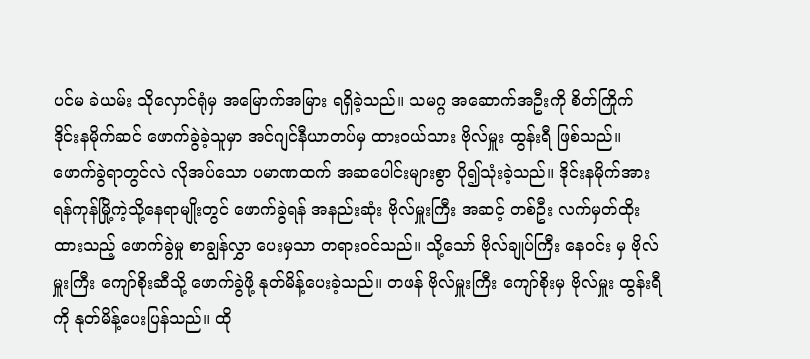ပင်မ ခဲယမ်း သိုလှောင်ရုံမှ အမြောက်အမြား ရရှိခဲ့သည်။ သမဂ္ဂ အဆောက်အဦးကို စိတ်ကြိုက် ဒိုင်းနမိုက်ဆင် ဖောက်ခွဲခဲ့သူမှာ အင်ဂျင်နီယာတပ်မှ ထားဝယ်သား ဗိုလ်မှူး ထွန်းရီ ဖြစ်သည်။ ဖောက်ခွဲရာတွင်လဲ လိုအပ်သော ပမာဏထက် အဆပေါင်းများစွာ ပို၍သုံးခဲ့သည်။ ဒိုင်းနမိုက်အား ရန်ကုန်မြို့ကဲ့သို့နေရာမျိုးတွင် ဖောက်ခွဲရန် အနည်းဆုံး ဗိုလ်မှူးကြီး အဆင့် တစ်ဦး လက်မှတ်ထိုးထားသည့် ဖောက်ခွဲမှု စာချွန်လွှာ ပေးမှသာ တရားဝင်သည်။ သို့သော် ဗိုလ်ချုပ်ကြီး နေဝင်း မှ ဗိုလ်မှူးကြီး ကျော်စိုးဆီသို့ ဖောက်ခွဲဖို့ နုတ်မိန့်ပေးခဲ့သည်။ တဖန် ဗိုလ်မှူးကြီး ကျော်စိုးမှ ဗိုလ်မှူး ထွန်းရီကို နုတ်မိန့်ပေးပြန်သည်။ ထို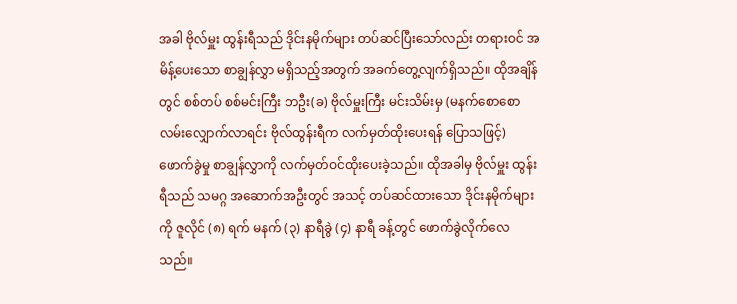အခါ ဗိုလ်မှူး ထွန်းရီသည် ဒိုင်းနမိုက်များ တပ်ဆင်ပြီးသော်လည်း တရားဝင် အမိန့်ပေးသော စာချွန်လွှာ မရှိသည့်အတွက် အခက်တွေ့လျက်ရှိသည်။ ထိုအချိန်တွင် စစ်တပ် စစ်မင်းကြီး ဘဦး(ခ) ဗိုလ်မှူးကြီး မင်းသိမ်းမှ (မနက်စောစော လမ်းလျှောက်လာရင်း ဗိုလ်ထွန်းရီက လက်မှတ်ထိုးပေးရန် ပြောသဖြင့်) ဖောက်ခွဲမှု စာချွန်လွှာကို လက်မှတ်ဝင်ထိုးပေးခဲ့သည်။ ထိုအခါမှ ဗိုလ်မှူး ထွန်းရီသည် သမဂ္ဂ အဆောက်အဦးတွင် အသင့် တပ်ဆင်ထားသော ဒိုင်းနမိုက်များကို ဇူလိုင် (၈) ရက် မနက် (၃) နာရီခွဲ (၄) နာရီ ခန့်တွင် ဖောက်ခွဲလိုက်လေသည်။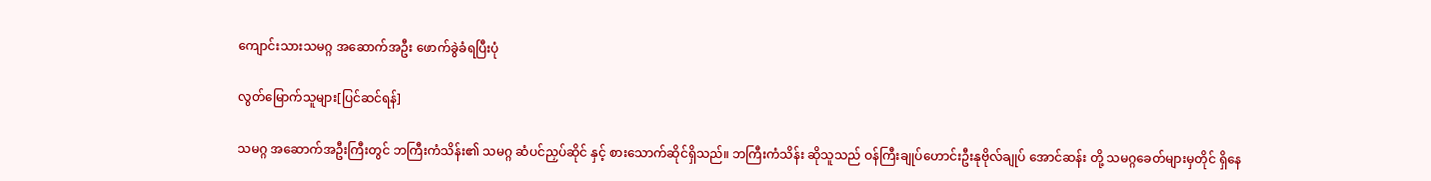ကျောင်းသားသမဂ္ဂ အဆောက်အဦး ဖောက်ခွဲခံရပြီးပုံ

လွတ်မြောက်သူများ[ပြင်ဆင်ရန်]

သမဂ္ဂ အဆောက်အဦးကြီးတွင် ဘကြီးကံသိန်း၏ သမဂ္ဂ ဆံပင်ညှပ်ဆိုင် နှင့် စားသောက်ဆိုင်ရှိသည်။ ဘကြီးကံသိန်း ဆိုသူသည် ဝန်ကြီးချုပ်ဟောင်းဦးနုဗိုလ်ချုပ် အောင်ဆန်း တို့ သမဂ္ဂခေတ်များမှတိုင် ရှိနေ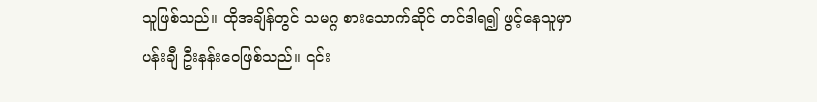သူဖြစ်သည်။ ထိုအချိန်တွင် သမဂ္ဂ စားသောက်ဆိုင် တင်ဒါရ၍ ဖွင့်နေသူမှာ ပန်းချီ ဦးနန်းဝေဖြစ်သည်။ ၎င်း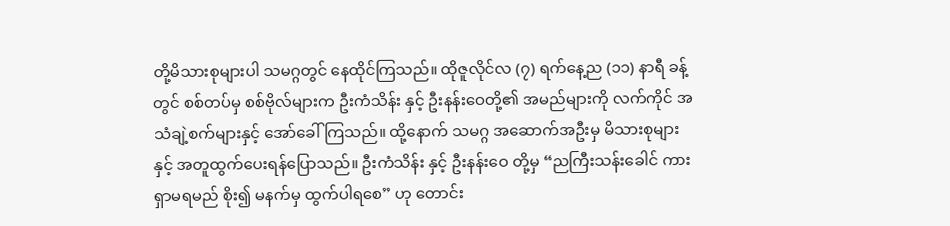တို့မိသားစုများပါ သမဂ္ဂတွင် နေထိုင်ကြသည်။ ထိုဇူလိုင်လ (၇) ရက်နေ့ည (၁၁) နာရီ ခန့်တွင် စစ်တပ်မှ စစ်ဗိုလ်များက ဦးကံသိန်း နှင့် ဦးနန်းဝေတို့၏ အမည်များကို လက်ကိုင် အသံချဲ့စက်များနှင့် အော်ခေါ်ကြသည်။ ထို့နောက် သမဂ္ဂ အဆောက်အဦးမှ မိသားစုများနှင့် အတူထွက်ပေးရန်ပြောသည်။ ဦးကံသိန်း နှင့် ဦးနန်းဝေ တို့မှ “ညကြီးသန်းခေါင် ကားရှာမရမည် စိုး၍ မနက်မှ ထွက်ပါရစေ” ဟု တောင်း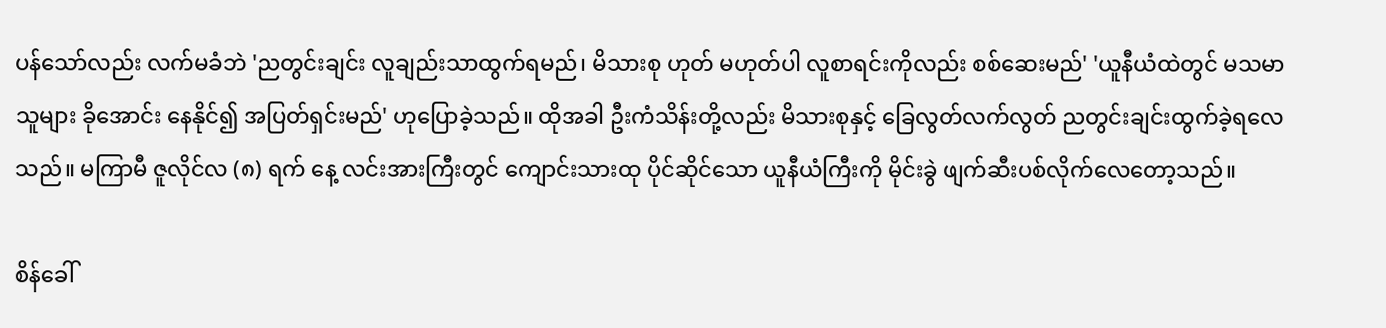ပန်သော်လည်း လက်မခံဘဲ 'ညတွင်းချင်း လူချည်းသာထွက်ရမည်၊ မိသားစု ဟုတ် မဟုတ်ပါ လူစာရင်းကိုလည်း စစ်ဆေးမည်' 'ယူနီယံထဲတွင် မသမာသူများ ခိုအောင်း နေနိုင်၍ အပြတ်ရှင်းမည်' ဟုပြောခဲ့သည်။ ထိုအခါ ဦးကံသိန်းတို့လည်း မိသားစုနှင့် ခြေလွတ်လက်လွတ် ညတွင်းချင်းထွက်ခဲ့ရလေသည်။ မကြာမီ ဇူလိုင်လ (၈) ရက် နေ့ လင်းအားကြီးတွင် ကျောင်းသားထု ပိုင်ဆိုင်သော ယူနီယံကြီးကို မိုင်းခွဲ ဖျက်ဆီးပစ်လိုက်လေတော့သည်။

စိန်ခေါ်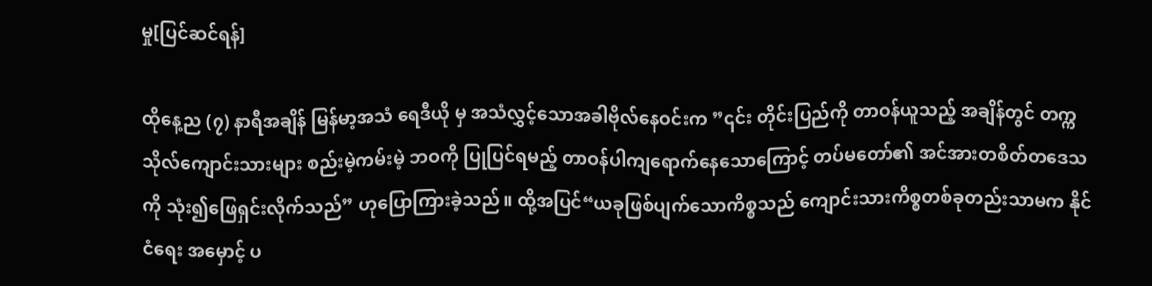မှု[ပြင်ဆင်ရန်]

ထိုနေ့ည (၇) နာရီအချိန် မြန်မာ့အသံ ရေဒီယို မှ အသံလွှင့်သောအခါဗိုလ်နေဝင်းက ”၎င်း တိုင်းပြည်ကို တာဝန်ယူသည့် အချိန်တွင် တက္ကသိုလ်ကျောင်းသားများ စည်းမဲ့ကမ်းမဲ့ ဘဝကို ပြုပြင်ရမည့် တာဝန်ပါကျရောက်နေသောကြောင့် တပ်မတော်၏ အင်အားတစိတ်တဒေသကို သုံး၍ဖြေရှင်းလိုက်သည်” ဟုပြောကြားခဲ့သည်။ ထို့အပြင်“ယခုဖြစ်ပျက်သောကိစ္စသည် ကျောင်းသားကိစ္စတစ်ခုတည်းသာမက နိုင်ငံရေး အမှောင့် ပ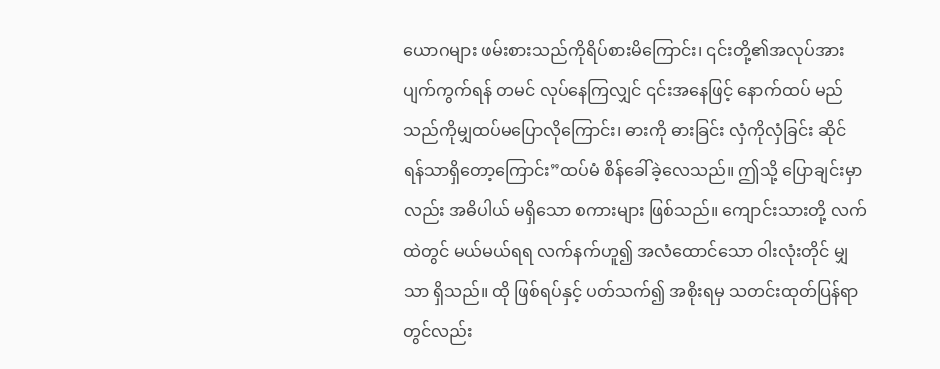ယောဂများ ဖမ်းစားသည်ကိုရိပ်စားမိကြောင်း၊ ၎င်းတို့၏အလုပ်အား ပျက်ကွက်ရန် တမင် လုပ်နေကြလျှင် ၎င်းအနေဖြင့် နောက်ထပ် မည်သည်ကိုမျှထပ်မပြောလိုကြောင်း၊ ဓားကို ဓားခြင်း လှံကိုလှံခြင်း ဆိုင် ရန်သာရှိတော့ကြောင်း”ထပ်မံ စိန်ခေါ်ခဲ့လေသည်။ ဤသို့ ပြောချင်းမှာလည်း အဓိပါယ် မရှိသော စကားများ ဖြစ်သည်။ ကျောင်းသားတို့ လက်ထဲတွင် မယ်မယ်ရရ လက်နက်ဟူ၍ အလံထောင်သော ဝါးလုံးတိုင် မျှသာ ရှိသည်။ ထို ဖြစ်ရပ်နှင့် ပတ်သက်၍ အစိုးရမှ သတင်းထုတ်ပြန်ရာတွင်လည်း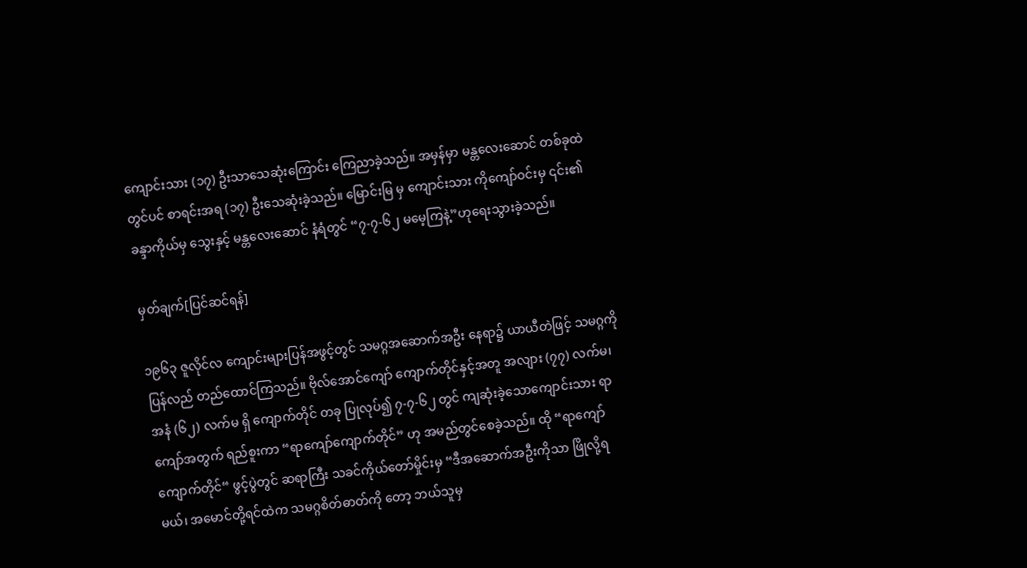ကျောင်းသား (၁၇) ဦးသာသေဆုံးကြောင်း ကြေညာခဲ့သည်။ အမှန်မှာ မန္တလေးဆောင် တစ်ခုထဲတွင်ပင် စာရင်းအရ (၁၇) ဦးသေဆုံးခဲ့သည်။ မြောင်းမြ မှ ကျောင်းသား ကိုကျော်ဝင်းမှ ၎င်း၏ ခန္ဒာကိုယ်မှ သွေးနှင့် မန္တလေးဆောင် နံရံတွင် “၇-၇-၆၂ မမေ့ကြနဲ့”ဟုရေးသွားခဲ့သည်။

မှတ်ချက်[ပြင်ဆင်ရန်]

၁၉၆၃ ဇူလိုင်လ ကျောင်းများပြန်အဖွင့်တွင် သမဂ္ဂအဆောက်အဦး နေရာ၌ ယာယီတဲဖြင့် သမဂ္ဂကို ပြန်လည် တည်ထောင်ကြသည်။ ဗိုလ်အောင်ကျော် ကျောက်တိုင်နှင့်အတူ အလျား (၇၇) လက်မ၊ အနံ (၆၂) လက်မ ရှိ ကျောက်တိုင် တခု ပြုလုပ်၍ ၇-၇-၆၂ တွင် ကျဆုံးခဲ့သောကျောင်းသား ရာကျော်အတွက် ရည်စူးကာ “ရာကျော်ကျောက်တိုင်” ဟု အမည်တွင်စေခဲ့သည်။ ထို “ရာကျော်ကျောက်တိုင်“ ဖွင့်ပွဲတွင် ဆရာကြီး သခင်ကိုယ်တော်မှိုင်းမှ “ဒီအဆောက်အဦးကိုသာ ဖြိုလို့ရမယ်၊ အမောင်တို့ရင်ထဲက သမဂ္ဂစိတ်ဓာတ်ကို တော့ ဘယ်သူမှ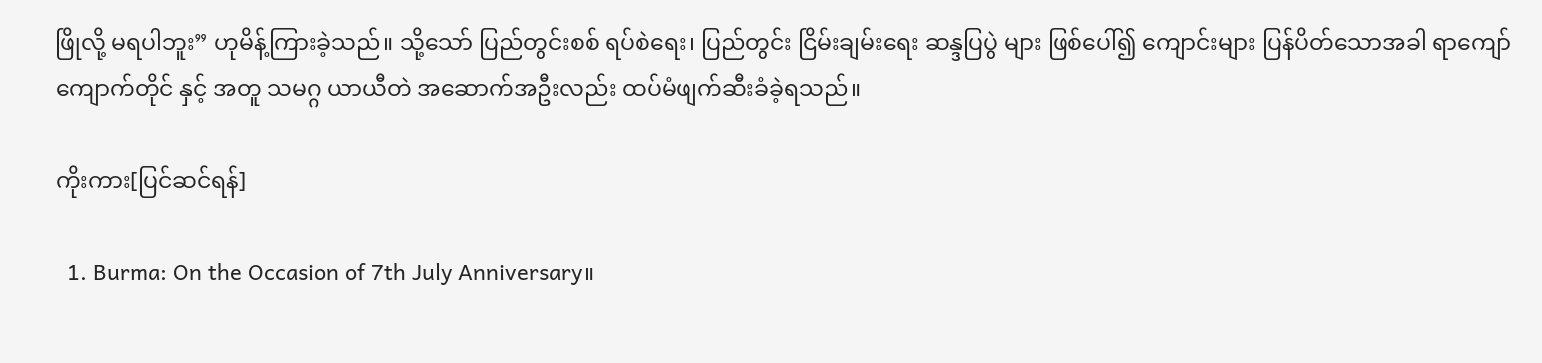ဖြိုလို့ မရပါဘူး” ဟုမိန့်ကြားခဲ့သည်။ သို့သော် ပြည်တွင်းစစ် ရပ်စဲရေး၊ ပြည်တွင်း ငြိမ်းချမ်းရေး ဆန္ဒပြပွဲ များ ဖြစ်ပေါ်၍ ကျောင်းများ ပြန်ပိတ်သောအခါ ရာကျော်ကျောက်တိုင် နှင့် အတူ သမဂ္ဂ ယာယီတဲ အဆောက်အဦးလည်း ထပ်မံဖျက်ဆီးခံခဲ့ရသည်။

ကိုးကား[ပြင်ဆင်ရန်]

  1. Burma: On the Occasion of 7th July Anniversary။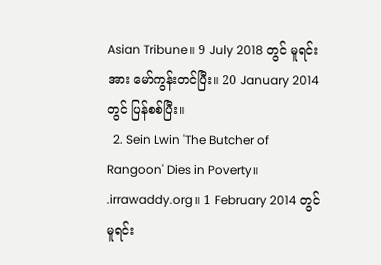Asian Tribune။ 9 July 2018 တွင် မူရင်းအား မော်ကွန်းတင်ပြီး။ 20 January 2014 တွင် ပြန်စစ်ပြီး။
  2. Sein Lwin 'The Butcher of Rangoon' Dies in Poverty။ .irrawaddy.org။ 1 February 2014 တွင် မူရင်း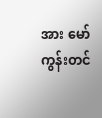အား မော်ကွန်းတင်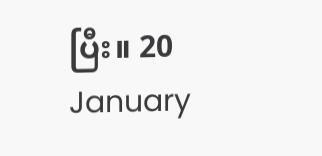ပြီး။ 20 January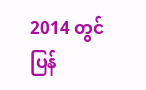2014 တွင် ပြန်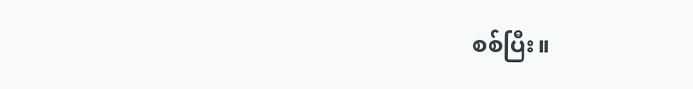စစ်ပြီး။